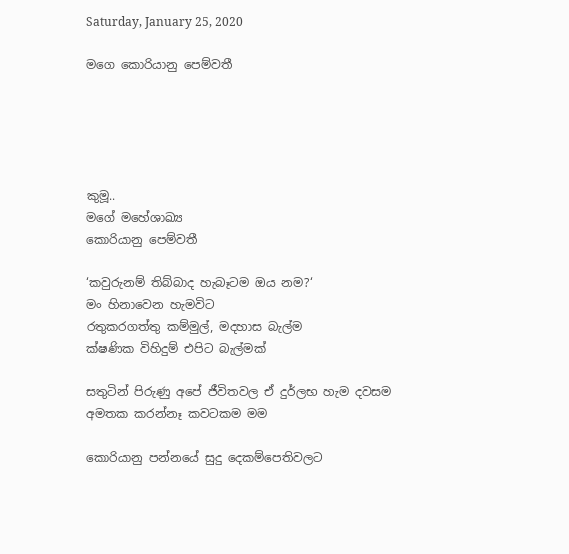Saturday, January 25, 2020

මගෙ කොරියානු පෙම්වතී





කුමූ..
මගේ මහේශාඛ්‍ය
කොරියානු පෙම්වතී

‘කවුරුනම් තිබ්බාද හැබෑටම ඔය නම?‘
මං හිනාවෙන හැමවිට
රතුකරගත්තු කම්මුල්, මදහාස බැල්ම
ක්ෂණික විහිදුම් එපිට බැල්මක්

සතුටින් පිරුණු අපේ ජීවිතවල ඒ දුර්ලභ හැම දවසම
අමතක කරන්නෑ කවටකම මම

කොරියානු පන්නයේ සුදු දෙකම්පෙතිවලට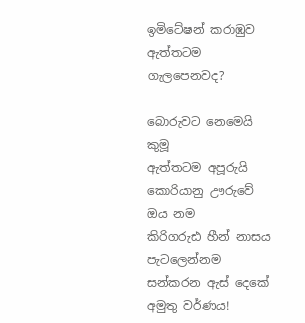ඉමිටේෂන් කරාඹුව
ඇත්තටම ගැලපෙනවද?

බොරුවට නෙමෙයි කුමූ
ඇත්තටම අපූරුයි
කොරියානු ඌරුවේ ඔය නම
කිරිගරුඪ හීන් නාසය
පැටලෙන්නම සන්කරන ඇස් දෙකේ අමුතු වර්ණය!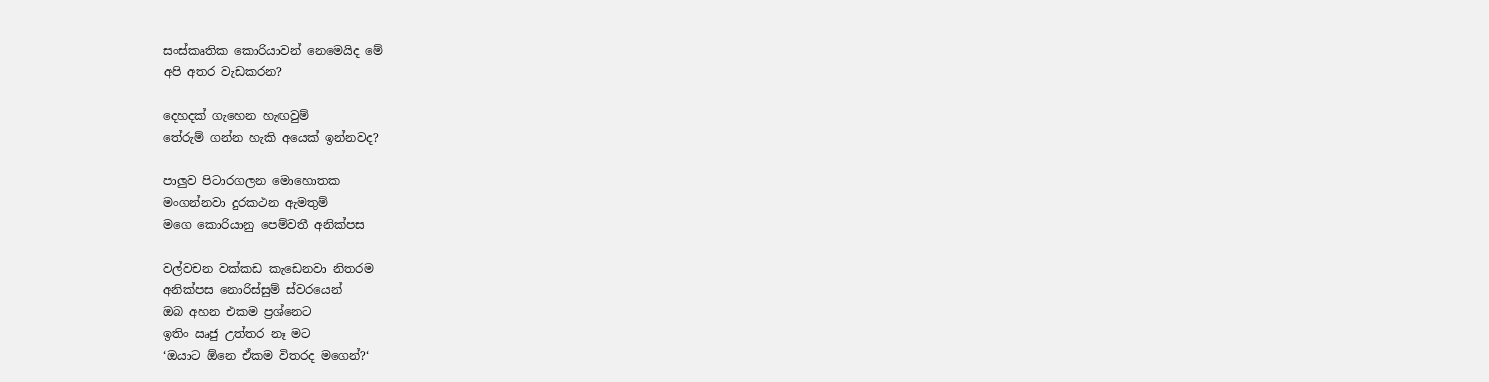සංස්කෘතික කොරියාවන් නෙමෙයිද මේ
අපි අතර වැඩකරන?

දෙහදක් ගැහෙන හැඟවුම්
තේරුම් ගන්න හැකි අයෙක් ඉන්නවද?

පාලුව පිටාරගලන මොහොතක
මංගන්නවා දුරකථන ඇමතුම්
මගෙ කොරියානු පෙම්වතී අනික්පස

වල්වචන වක්කඩ කැඩෙනවා නිතරම
අනික්පස නොරිස්සුම් ස්වරයෙන්
ඔබ අහන එකම ප්‍රශ්නෙට
ඉතිං ඍජු උත්තර නෑ මට
‘ඔයාට ඕනෙ ඒකම විතරද මගෙන්?‘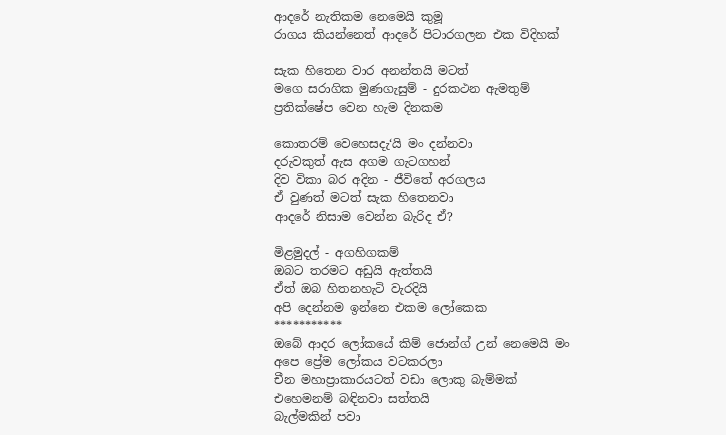ආදරේ නැතිකම නෙමෙයි කුමූ
රාගය කියන්නෙත් ආදරේ පිටාරගලන එක විදිහක්

සැක හිතෙන වාර අනන්තයි මටත්
මගෙ සරාගික මුණගැසුම් - දුරකථන ඇමතුම්
ප්‍රතික්ෂේප වෙන හැම දිනකම

කොතරම් වෙහෙසදැ‘යි මං දන්නවා
දරුවකුත් ඇස අගම ගැටගහන්
දිව විකා බර අදින - ජීවිතේ අරගලය
ඒ වුණත් මටත් සැක හිතෙනවා
ආදරේ නිසාම වෙන්න බැරිද ඒ?

මිළමුදල් - අගහිගකම්
ඔබට තරමට අඩුයි ඇත්තයි
ඒත් ඔබ හිතනහැටි වැරදියි
අපි දෙන්නම ඉන්නෙ එකම ලෝකෙක
***********
ඔබේ ආදර ලෝකයේ කිම් ජොන්ග් උන් නෙමෙයි මං
අපෙ ප්‍රේම ලෝකය වටකරලා
චීන මහාප්‍රාකාරයටත් වඩා ලොකු බැම්මක්
එහෙමනම් බඳිනවා සත්තයි
බැල්මකින් පවා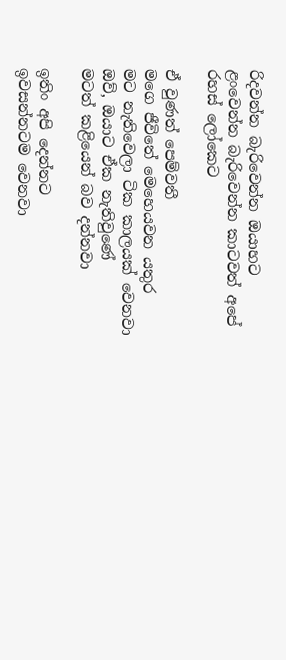රිදවන්න බැරිවෙන්න ඔයාහට
ළංවෙන්න බැරිවෙන්න කාටවත් අපේ රහස් ලෝකෙට

ඒ වුණත් පෙම්වතී
මගෙ ජීවිතේ මෙහෙයවන යතුර
මට නැතිවෙලා ටික කාලයක් වෙනවා
ඔව්, ඔයාට ඒක නැතිවුණේ
මටත් කළියෙන් බව දන්නවා

ඉතිං අපි දෙන්නට
ඉවසන්නටම වෙනවා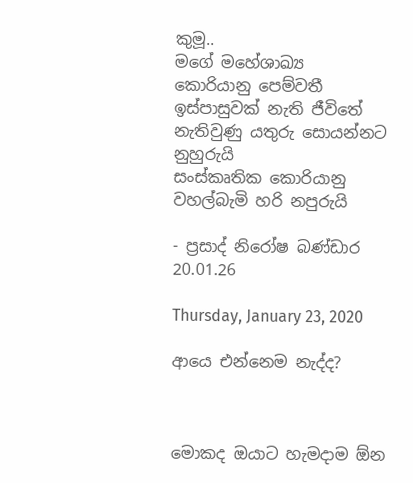කුමූ..
මගේ මහේශාඛ්‍ය
කොරියානු පෙම්වතී
ඉස්පාසුවක් නැති ජීවිතේ නැතිවුණු යතුරු සොයන්නට නුහුරුයි
සංස්කෘතික කොරියානු වහල්බැමි හරි නපුරුයි

- ප්‍රසාද් නිරෝෂ බණ්ඩාර
20.01.26

Thursday, January 23, 2020

ආයෙ එන්නෙම නැද්ද?



මොකද ඔයාට හැමදාම ඕන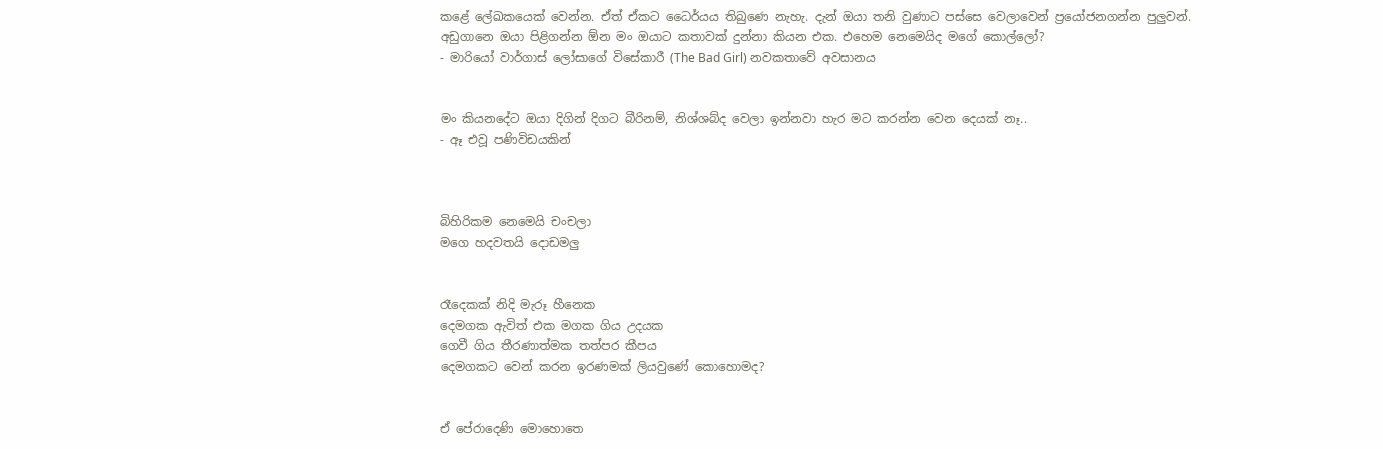කළේ ලේඛකයෙක් වෙන්න. ඒත් ඒකට ධෛර්යය තිබුණෙ නැහැ. දැන් ඔයා තනි වුණාට පස්සෙ වෙලාවෙන් ප්‍රයෝජනගන්න පුලුවන්. අඩුගානෙ ඔයා පිළිගන්න ඕන මං ඔයාට කතාවක් දුන්නා කියන එක. එහෙම නෙමෙයිද මගේ කොල්ලෝ?
- මාරියෝ වාර්ගාස් ලෝසාගේ විසේකාරී (The Bad Girl) නවකතාවේ අවසානය


මං කියනදේට ඔයා දිගින් දිගට බීරිනම්, නිශ්ශබ්ද වෙලා ඉන්නවා හැර මට කරන්න වෙන දෙයක් නෑ..
- ඈ එවූ පණිවිඩයකින්



බිහිරිකම නෙමෙයි චංචලා
මගෙ හදවතයි දොඩමලු


රෑදෙකක් නිදි මැරූ හීනෙක
දෙමගක ඇවිත් එක මගක ගිය උදයක
ගෙවී ගිය තීරණාත්මක තත්පර කීපය
දෙමගකට වෙන් කරන ඉරණමක් ලියවුණේ කොහොමද?


ඒ පේරාදෙණි මොහොතෙ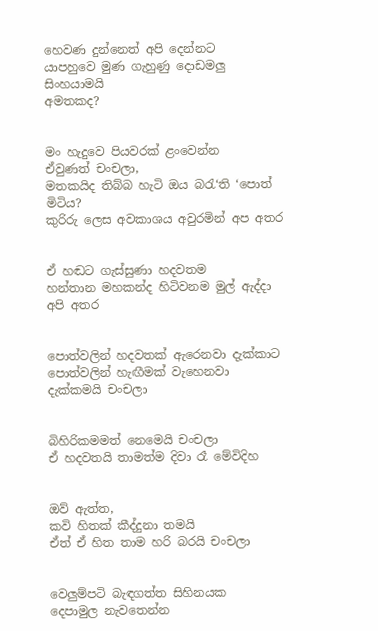හෙවණ දුන්නෙත් අපි දෙන්නට
යාපහුවෙ මුණ ගැහුණු දොඩමලු සිංහයාමයි
අමතකද?


මං හැදුවෙ පියවරක් ළංවෙන්න
ඒවුණත් චංචලා,
මතකයිද තිබ්බ හැටි ඔය බරැ‘ති ‘පොත් මිටිය?
කුරිරු ලෙස අවකාශය අවුරමින් අප අතර


ඒ හඬට ගැස්සුණා හදවතම
හන්තාන මහකන්ද හිටිවනම මුල් ඇද්දා අපි අතර


පොත්වලින් හදවතක් ඇරෙනවා දැක්කාට
පොත්වලින් හැඟීමක් වැහෙනවා දැක්කමයි චංචලා


බිහිරිකමමත් නෙමෙයි චංචලා
ඒ හදවතයි තාමත්ම දිවා රෑ මේවිදිහ


ඔව් ඇත්ත,
කවි හිතක් කීද්දුනා තමයි
ඒත් ඒ හිත තාම හරි බරයි චංචලා


වෙලුම්පටි බැඳගත්ත සිහිනයක
දෙපාමුල නැවතෙන්න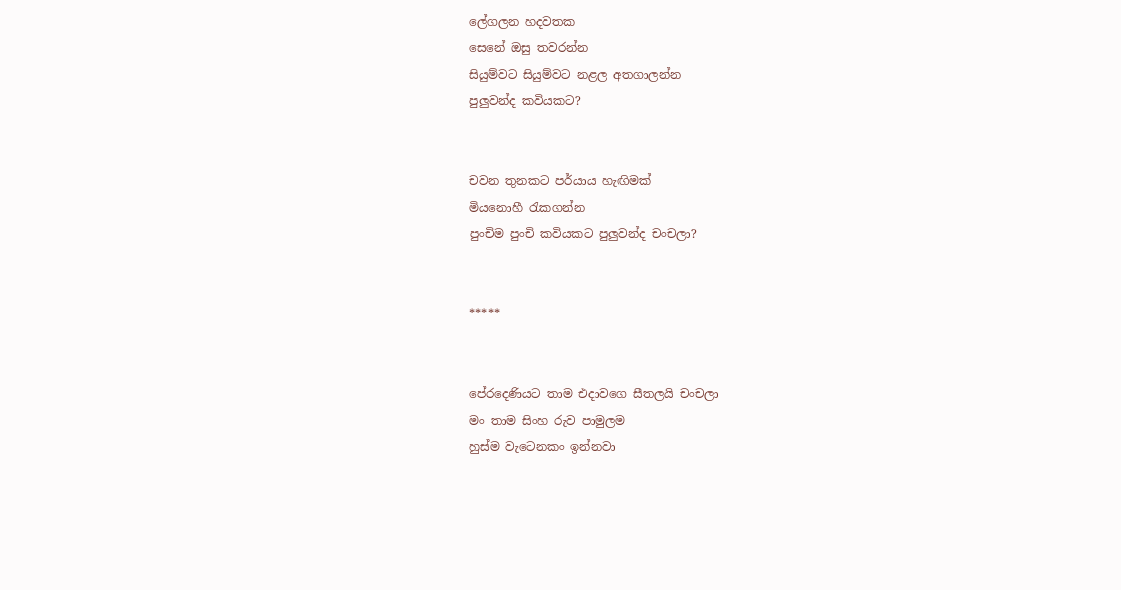ලේගලන හදවතක
සෙනේ ඔසු තවරන්න
සියුම්වට සියුම්වට නළල අතගාලන්න
පුලුවන්ද කවියකට?


චවන තුනකට පර්යාය හැඟිමක්
මියනොහී රැකගන්න
පුංචිම පුංචි කවියකට පුලුවන්ද චංචලා?


*****


පේරදෙණියට තාම එදාවගෙ සීතලයි චංචලා
මං තාම සිංහ රුව පාමුලම
හුස්ම වැටෙනකං ඉන්නවා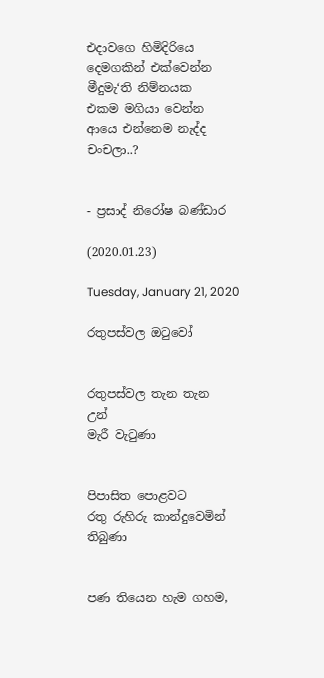එදාවගෙ හිමිදිරියෙ
දෙමගකින් එක්වෙන්න
මීදුමැ‘ති නිම්නයක
එකම මගියා වෙන්න
ආයෙ එන්නෙම නැද්ද චංචලා..?


- ප්‍රසාද් නිරෝෂ බණ්ඩාර

(2020.01.23)

Tuesday, January 21, 2020

රතුපස්වල ඔටුවෝ


රතුපස්වල තැන තැන
උන්
මැරී වැටුණා


පිපාසිත පොළවට
රතු රුහිරු කාන්දුවෙමින් තිබුණා


පණ තියෙන හැම ගහම,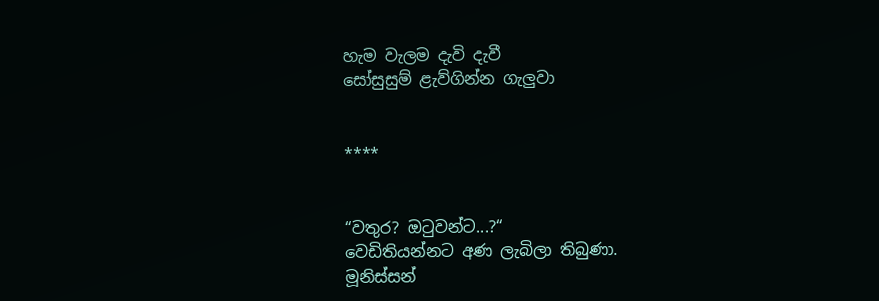හැම වැලම දැවි දැවී
සෝසුසුම් ළැව්ගින්න ගැලුවා


****


“වතුර? ඔටුවන්ට...?“
වෙඩිතියන්නට අණ ලැබිලා තිබුණා.
මූනිස්සන්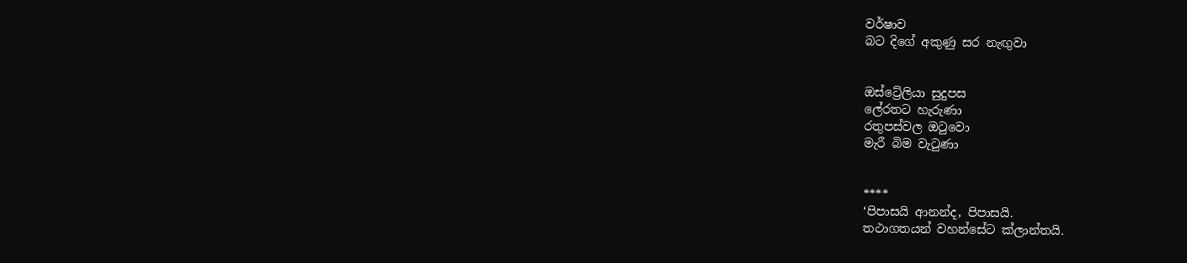වර්ෂාව
බට දිගේ අකුණු සර නැඟුවා


ඔස්ට්‍රේලියා සුදුපස
ලේරතට හැරුණා
රතුපස්වල ඔටුවො
මැරී බිම වැටුණා


****
‘පිපාසයි ආනන්ද, පිපාසයි.
තථාගතයන් වහන්සේට ක්ලාන්තයි.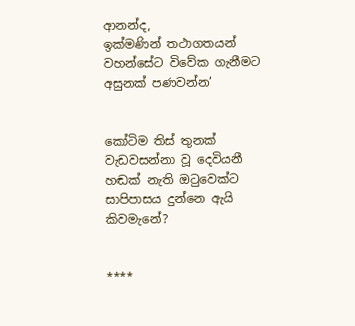ආනන්ද,
ඉක්මණින් තථාගතයන් වහන්සේට විවේක ගැනීමට
අසුනක් පණවන්න’


කෝටිම තිස් තුනක්
වැඩවසන්නා වූ දෙවියනී
හඬක් නැති ඔටුවෙක්ට
සාපිපාසය දුන්නෙ ඇයි කිවමැනේ?


****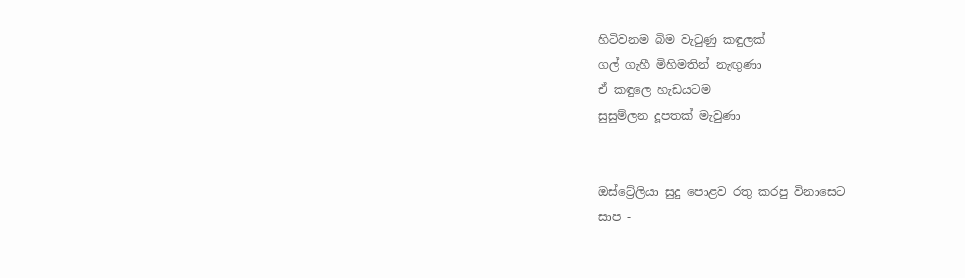හිටිවනම බිම වැටුණු කඳුලක්
ගල් ගැහී මිහිමතින් නැඟුණා
ඒ කඳුලෙ හැඩයටම
සුසුම්ලන දූපතක් මැවුණා


ඔස්ට්‍රේලියා සුදු පොළව රතු කරපු විනාසෙට
සාප -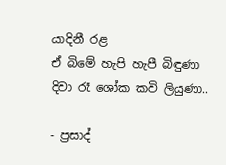යාදිනී රළ
ඒ බිමේ හැපි හැපී බිඳුණා
දිවා රෑ ශෝක කවි ලියුණා..

- ප්‍රසාද්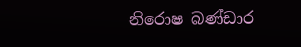නිරොෂ බණ්ඩාර